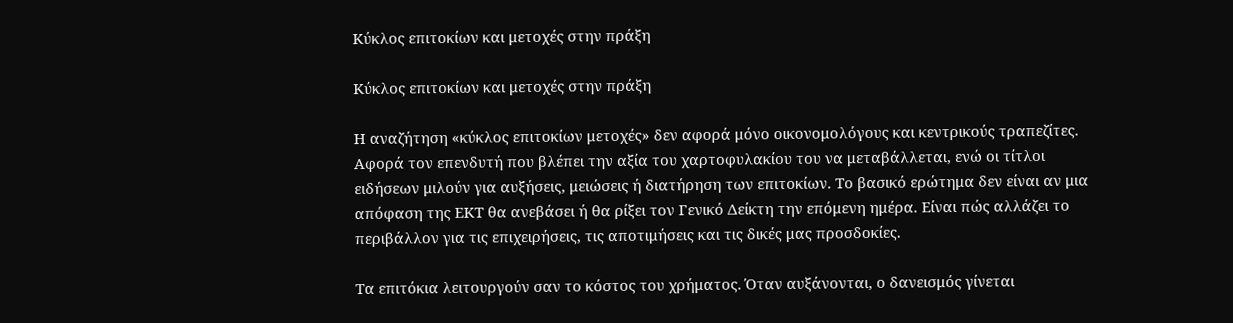Κύκλος επιτοκίων και μετοχές στην πράξη

Κύκλος επιτοκίων και μετοχές στην πράξη

Η αναζήτηση «κύκλος επιτοκίων μετοχές» δεν αφορά μόνο οικονομολόγους και κεντρικούς τραπεζίτες. Αφορά τον επενδυτή που βλέπει την αξία του χαρτοφυλακίου του να μεταβάλλεται, ενώ οι τίτλοι ειδήσεων μιλούν για αυξήσεις, μειώσεις ή διατήρηση των επιτοκίων. Το βασικό ερώτημα δεν είναι αν μια απόφαση της ΕΚΤ θα ανεβάσει ή θα ρίξει τον Γενικό Δείκτη την επόμενη ημέρα. Είναι πώς αλλάζει το περιβάλλον για τις επιχειρήσεις, τις αποτιμήσεις και τις δικές μας προσδοκίες.

Τα επιτόκια λειτουργούν σαν το κόστος του χρήματος. Όταν αυξάνονται, ο δανεισμός γίνεται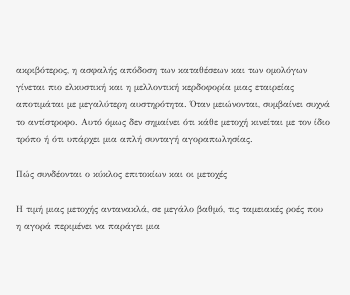ακριβότερος, η ασφαλής απόδοση των καταθέσεων και των ομολόγων γίνεται πιο ελκυστική και η μελλοντική κερδοφορία μιας εταιρείας αποτιμάται με μεγαλύτερη αυστηρότητα. Όταν μειώνονται, συμβαίνει συχνά το αντίστροφο. Αυτό όμως δεν σημαίνει ότι κάθε μετοχή κινείται με τον ίδιο τρόπο ή ότι υπάρχει μια απλή συνταγή αγοραπωλησίας.

Πώς συνδέονται ο κύκλος επιτοκίων και οι μετοχές

Η τιμή μιας μετοχής αντανακλά, σε μεγάλο βαθμό, τις ταμειακές ροές που η αγορά περιμένει να παράγει μια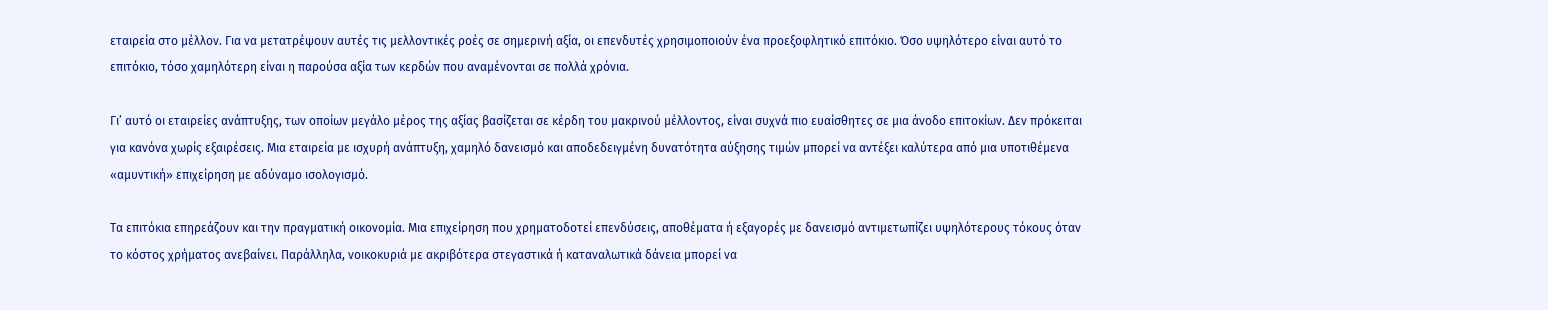εταιρεία στο μέλλον. Για να μετατρέψουν αυτές τις μελλοντικές ροές σε σημερινή αξία, οι επενδυτές χρησιμοποιούν ένα προεξοφλητικό επιτόκιο. Όσο υψηλότερο είναι αυτό το επιτόκιο, τόσο χαμηλότερη είναι η παρούσα αξία των κερδών που αναμένονται σε πολλά χρόνια.

Γι’ αυτό οι εταιρείες ανάπτυξης, των οποίων μεγάλο μέρος της αξίας βασίζεται σε κέρδη του μακρινού μέλλοντος, είναι συχνά πιο ευαίσθητες σε μια άνοδο επιτοκίων. Δεν πρόκειται για κανόνα χωρίς εξαιρέσεις. Μια εταιρεία με ισχυρή ανάπτυξη, χαμηλό δανεισμό και αποδεδειγμένη δυνατότητα αύξησης τιμών μπορεί να αντέξει καλύτερα από μια υποτιθέμενα «αμυντική» επιχείρηση με αδύναμο ισολογισμό.

Τα επιτόκια επηρεάζουν και την πραγματική οικονομία. Μια επιχείρηση που χρηματοδοτεί επενδύσεις, αποθέματα ή εξαγορές με δανεισμό αντιμετωπίζει υψηλότερους τόκους όταν το κόστος χρήματος ανεβαίνει. Παράλληλα, νοικοκυριά με ακριβότερα στεγαστικά ή καταναλωτικά δάνεια μπορεί να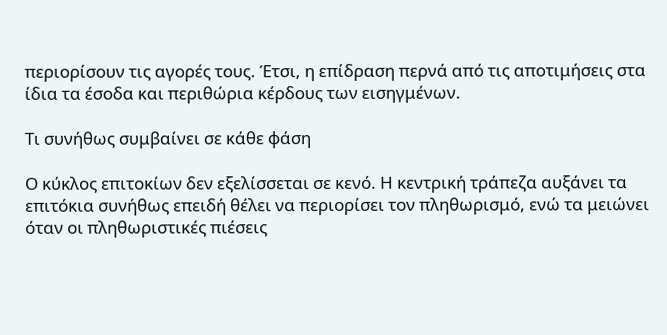περιορίσουν τις αγορές τους. Έτσι, η επίδραση περνά από τις αποτιμήσεις στα ίδια τα έσοδα και περιθώρια κέρδους των εισηγμένων.

Τι συνήθως συμβαίνει σε κάθε φάση

Ο κύκλος επιτοκίων δεν εξελίσσεται σε κενό. Η κεντρική τράπεζα αυξάνει τα επιτόκια συνήθως επειδή θέλει να περιορίσει τον πληθωρισμό, ενώ τα μειώνει όταν οι πληθωριστικές πιέσεις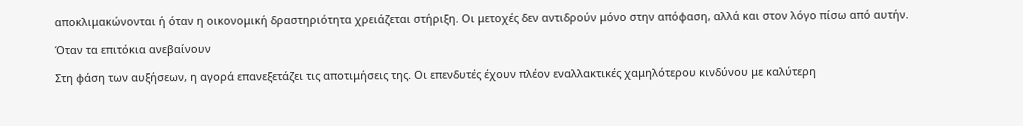αποκλιμακώνονται ή όταν η οικονομική δραστηριότητα χρειάζεται στήριξη. Οι μετοχές δεν αντιδρούν μόνο στην απόφαση, αλλά και στον λόγο πίσω από αυτήν.

Όταν τα επιτόκια ανεβαίνουν

Στη φάση των αυξήσεων, η αγορά επανεξετάζει τις αποτιμήσεις της. Οι επενδυτές έχουν πλέον εναλλακτικές χαμηλότερου κινδύνου με καλύτερη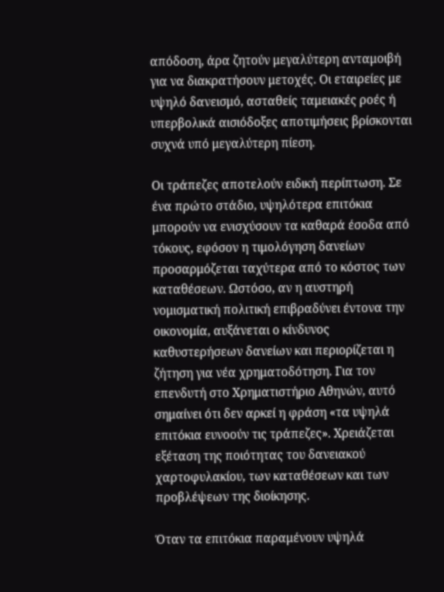απόδοση, άρα ζητούν μεγαλύτερη ανταμοιβή για να διακρατήσουν μετοχές. Οι εταιρείες με υψηλό δανεισμό, ασταθείς ταμειακές ροές ή υπερβολικά αισιόδοξες αποτιμήσεις βρίσκονται συχνά υπό μεγαλύτερη πίεση.

Οι τράπεζες αποτελούν ειδική περίπτωση. Σε ένα πρώτο στάδιο, υψηλότερα επιτόκια μπορούν να ενισχύσουν τα καθαρά έσοδα από τόκους, εφόσον η τιμολόγηση δανείων προσαρμόζεται ταχύτερα από το κόστος των καταθέσεων. Ωστόσο, αν η αυστηρή νομισματική πολιτική επιβραδύνει έντονα την οικονομία, αυξάνεται ο κίνδυνος καθυστερήσεων δανείων και περιορίζεται η ζήτηση για νέα χρηματοδότηση. Για τον επενδυτή στο Χρηματιστήριο Αθηνών, αυτό σημαίνει ότι δεν αρκεί η φράση «τα υψηλά επιτόκια ευνοούν τις τράπεζες». Χρειάζεται εξέταση της ποιότητας του δανειακού χαρτοφυλακίου, των καταθέσεων και των προβλέψεων της διοίκησης.

Όταν τα επιτόκια παραμένουν υψηλά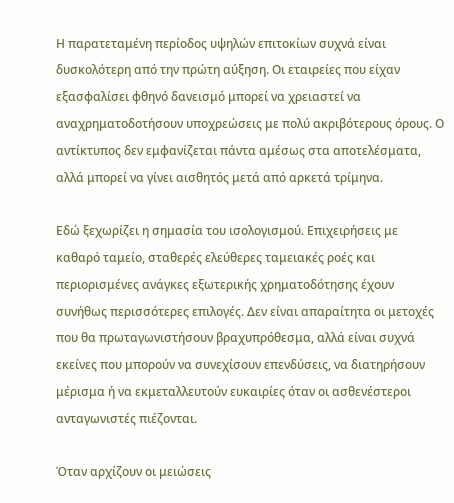Η παρατεταμένη περίοδος υψηλών επιτοκίων συχνά είναι δυσκολότερη από την πρώτη αύξηση. Οι εταιρείες που είχαν εξασφαλίσει φθηνό δανεισμό μπορεί να χρειαστεί να αναχρηματοδοτήσουν υποχρεώσεις με πολύ ακριβότερους όρους. Ο αντίκτυπος δεν εμφανίζεται πάντα αμέσως στα αποτελέσματα, αλλά μπορεί να γίνει αισθητός μετά από αρκετά τρίμηνα.

Εδώ ξεχωρίζει η σημασία του ισολογισμού. Επιχειρήσεις με καθαρό ταμείο, σταθερές ελεύθερες ταμειακές ροές και περιορισμένες ανάγκες εξωτερικής χρηματοδότησης έχουν συνήθως περισσότερες επιλογές. Δεν είναι απαραίτητα οι μετοχές που θα πρωταγωνιστήσουν βραχυπρόθεσμα, αλλά είναι συχνά εκείνες που μπορούν να συνεχίσουν επενδύσεις, να διατηρήσουν μέρισμα ή να εκμεταλλευτούν ευκαιρίες όταν οι ασθενέστεροι ανταγωνιστές πιέζονται.

Όταν αρχίζουν οι μειώσεις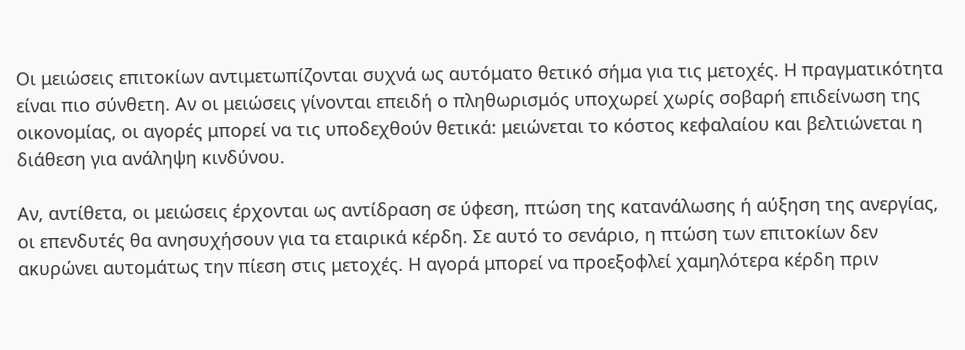Οι μειώσεις επιτοκίων αντιμετωπίζονται συχνά ως αυτόματο θετικό σήμα για τις μετοχές. Η πραγματικότητα είναι πιο σύνθετη. Αν οι μειώσεις γίνονται επειδή ο πληθωρισμός υποχωρεί χωρίς σοβαρή επιδείνωση της οικονομίας, οι αγορές μπορεί να τις υποδεχθούν θετικά: μειώνεται το κόστος κεφαλαίου και βελτιώνεται η διάθεση για ανάληψη κινδύνου.

Αν, αντίθετα, οι μειώσεις έρχονται ως αντίδραση σε ύφεση, πτώση της κατανάλωσης ή αύξηση της ανεργίας, οι επενδυτές θα ανησυχήσουν για τα εταιρικά κέρδη. Σε αυτό το σενάριο, η πτώση των επιτοκίων δεν ακυρώνει αυτομάτως την πίεση στις μετοχές. Η αγορά μπορεί να προεξοφλεί χαμηλότερα κέρδη πριν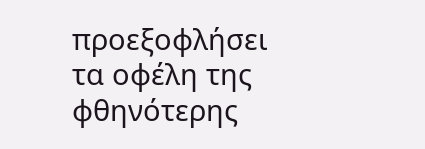προεξοφλήσει τα οφέλη της φθηνότερης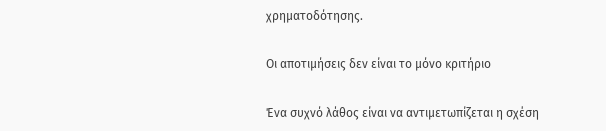χρηματοδότησης.

Οι αποτιμήσεις δεν είναι το μόνο κριτήριο

Ένα συχνό λάθος είναι να αντιμετωπίζεται η σχέση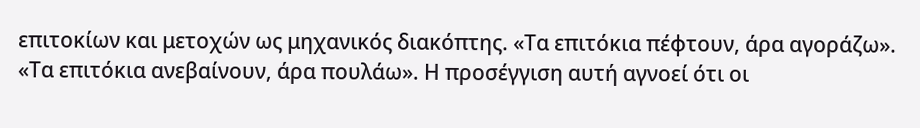επιτοκίων και μετοχών ως μηχανικός διακόπτης. «Τα επιτόκια πέφτουν, άρα αγοράζω». «Τα επιτόκια ανεβαίνουν, άρα πουλάω». Η προσέγγιση αυτή αγνοεί ότι οι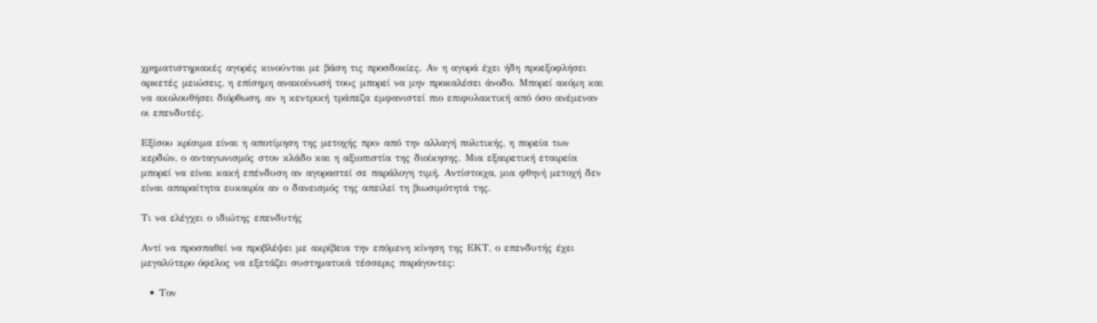χρηματιστηριακές αγορές κινούνται με βάση τις προσδοκίες. Αν η αγορά έχει ήδη προεξοφλήσει αρκετές μειώσεις, η επίσημη ανακοίνωσή τους μπορεί να μην προκαλέσει άνοδο. Μπορεί ακόμη και να ακολουθήσει διόρθωση, αν η κεντρική τράπεζα εμφανιστεί πιο επιφυλακτική από όσο ανέμεναν οι επενδυτές.

Εξίσου κρίσιμα είναι η αποτίμηση της μετοχής πριν από την αλλαγή πολιτικής, η πορεία των κερδών, ο ανταγωνισμός στον κλάδο και η αξιοπιστία της διοίκησης. Μια εξαιρετική εταιρεία μπορεί να είναι κακή επένδυση αν αγοραστεί σε παράλογη τιμή. Αντίστοιχα, μια φθηνή μετοχή δεν είναι απαραίτητα ευκαιρία αν ο δανεισμός της απειλεί τη βιωσιμότητά της.

Τι να ελέγχει ο ιδιώτης επενδυτής

Αντί να προσπαθεί να προβλέψει με ακρίβεια την επόμενη κίνηση της ΕΚΤ, ο επενδυτής έχει μεγαλύτερο όφελος να εξετάζει συστηματικά τέσσερις παράγοντες:

  • Τον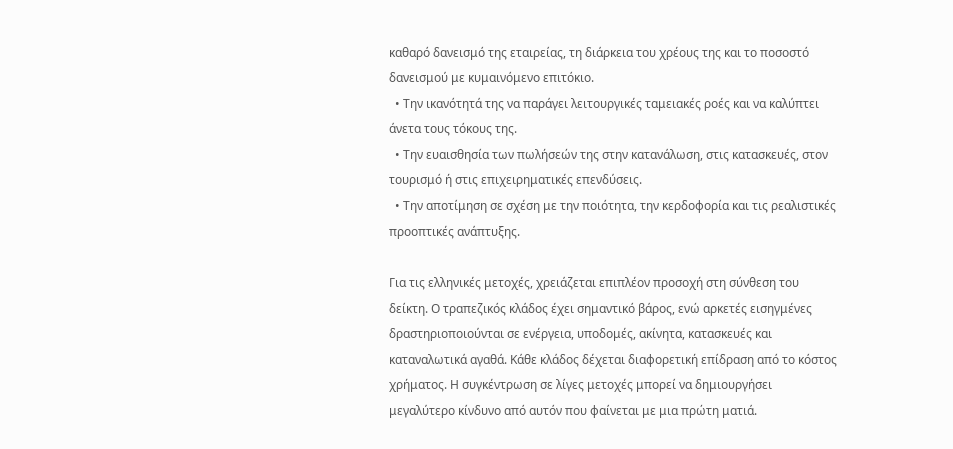καθαρό δανεισμό της εταιρείας, τη διάρκεια του χρέους της και το ποσοστό δανεισμού με κυμαινόμενο επιτόκιο.
  • Την ικανότητά της να παράγει λειτουργικές ταμειακές ροές και να καλύπτει άνετα τους τόκους της.
  • Την ευαισθησία των πωλήσεών της στην κατανάλωση, στις κατασκευές, στον τουρισμό ή στις επιχειρηματικές επενδύσεις.
  • Την αποτίμηση σε σχέση με την ποιότητα, την κερδοφορία και τις ρεαλιστικές προοπτικές ανάπτυξης.

Για τις ελληνικές μετοχές, χρειάζεται επιπλέον προσοχή στη σύνθεση του δείκτη. Ο τραπεζικός κλάδος έχει σημαντικό βάρος, ενώ αρκετές εισηγμένες δραστηριοποιούνται σε ενέργεια, υποδομές, ακίνητα, κατασκευές και καταναλωτικά αγαθά. Κάθε κλάδος δέχεται διαφορετική επίδραση από το κόστος χρήματος. Η συγκέντρωση σε λίγες μετοχές μπορεί να δημιουργήσει μεγαλύτερο κίνδυνο από αυτόν που φαίνεται με μια πρώτη ματιά.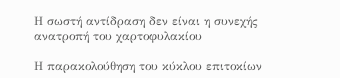Η σωστή αντίδραση δεν είναι η συνεχής ανατροπή του χαρτοφυλακίου

Η παρακολούθηση του κύκλου επιτοκίων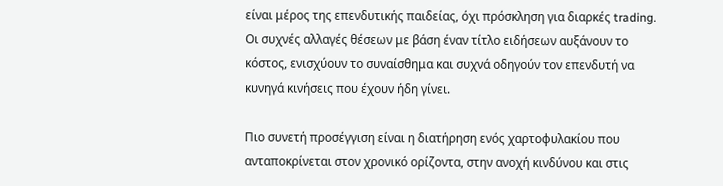είναι μέρος της επενδυτικής παιδείας, όχι πρόσκληση για διαρκές trading. Οι συχνές αλλαγές θέσεων με βάση έναν τίτλο ειδήσεων αυξάνουν το κόστος, ενισχύουν το συναίσθημα και συχνά οδηγούν τον επενδυτή να κυνηγά κινήσεις που έχουν ήδη γίνει.

Πιο συνετή προσέγγιση είναι η διατήρηση ενός χαρτοφυλακίου που ανταποκρίνεται στον χρονικό ορίζοντα, στην ανοχή κινδύνου και στις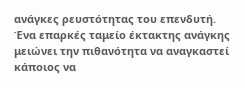ανάγκες ρευστότητας του επενδυτή. Ένα επαρκές ταμείο έκτακτης ανάγκης μειώνει την πιθανότητα να αναγκαστεί κάποιος να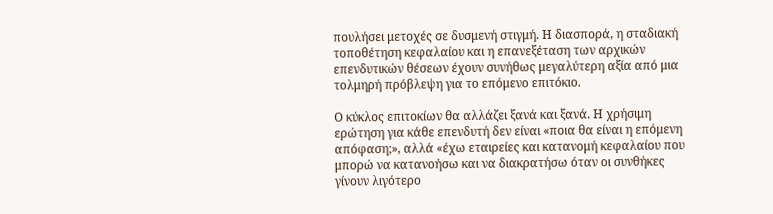πουλήσει μετοχές σε δυσμενή στιγμή. Η διασπορά, η σταδιακή τοποθέτηση κεφαλαίου και η επανεξέταση των αρχικών επενδυτικών θέσεων έχουν συνήθως μεγαλύτερη αξία από μια τολμηρή πρόβλεψη για το επόμενο επιτόκιο.

Ο κύκλος επιτοκίων θα αλλάζει ξανά και ξανά. Η χρήσιμη ερώτηση για κάθε επενδυτή δεν είναι «ποια θα είναι η επόμενη απόφαση;», αλλά «έχω εταιρείες και κατανομή κεφαλαίου που μπορώ να κατανοήσω και να διακρατήσω όταν οι συνθήκες γίνουν λιγότερο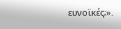ευνοϊκές;».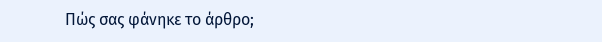Πώς σας φάνηκε το άρθρο;